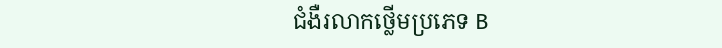ជំងឺរលាកថ្លើមប្រភេទ B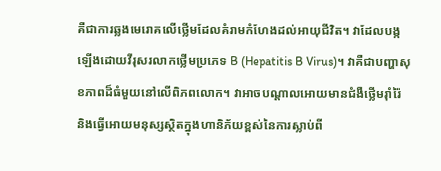គឺជាការឆ្លងមេរោគលើថ្លើមដែលគំរាមកំហែងដល់អាយុជីវិត។ វាដែលបង្កឡើងដោយវីរុសរលាកថ្លើមប្រភេទ B (Hepatitis B Virus)។ វាគឺជាបញ្ហាសុខភាពដ៏ធំមួយនៅលើពិភពលោក។ វាអាចបណ្តាលអោយមានជំងឺថ្លើមរ៉ាំរ៉ៃ និងធ្វើអោយមនុស្សស្ថិតក្នុងហានិភ័យខ្ពស់នៃការស្លាប់ពី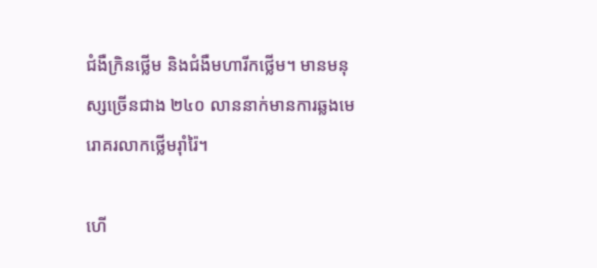ជំងឺក្រិនថ្លើម និងជំងឺមហារីកថ្លើម។ មានមនុស្សច្រើនជាង ២៤០ លាននាក់មានការឆ្លងមេរោគរលាកថ្លើមរ៉ាំរ៉ៃ។

ហើ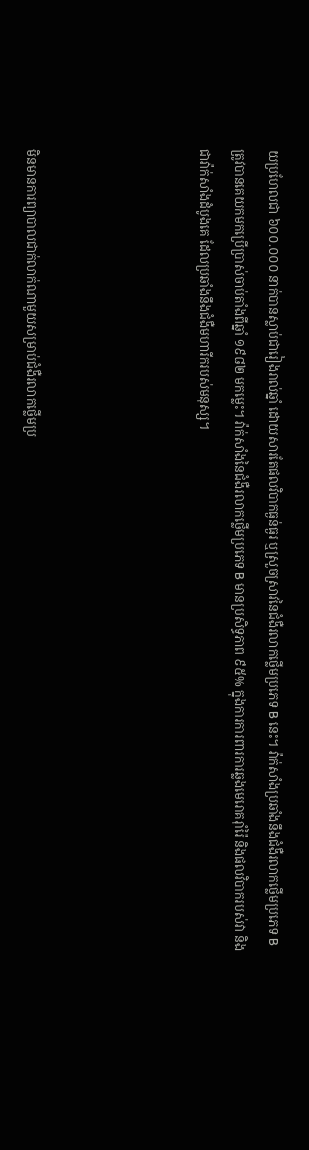យប្រហែលជា ៦០០.០០០ នាក់បានស្លាប់ជារៀងរាល់ឆ្នាំ ដោយសារតែផលវិបាកធ្ងន់ធ្ងរ ឬស្រួចស្រាវនៃជំងឺរលាកថ្លើមប្រភេទ B នេះ។ វ៉ាក់សាំងប្រឆាំងនឹងជំងឺរលាកថ្លើមប្រភេទ B ត្រូវបានគេយកមកប្រើប្រាស់ចាប់តាំងពីឆ្នាំ ១៩៨២ មកម្លេះ។ វ៉ាក់សាំងនៃជំងឺរលាកថ្លើមប្រភេទ B មានប្រសិទ្ធភាព ៩៥% ក្នុងការការពារការឆ្លងមេរោគរ៉ាំរ៉ៃ និងផលវិបាករបស់វា និងជាវ៉ាក់សាំងដំបូងគេ ដែលប្រឆាំងនឹងជំងឺមហារីករបស់មនុស្ស។




មិនមានការព្យាបាលជាក់លាក់ណាមួយសម្រាប់ជំងឺរលាកថ្លើមប្រ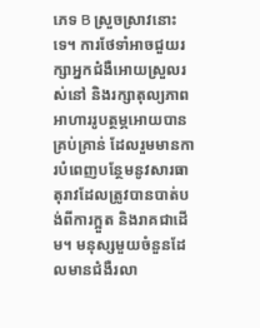ភេទ B ស្រួចស្រាវនោះទេ។ ការថែទាំអាចជួយរក្សាអ្នកជំងឺអោយស្រួលរស់នៅ និងរក្សាតុល្យភាពអាហាររូបត្ថម្ភអោយបានគ្រប់គ្រាន់ ដែលរួមមានការបំពេញបន្ថែមនូវសារធាតុរាវដែលត្រូវបានបាត់បង់ពីការក្អួត និងរាគជាដើម។ មនុស្សមួយចំនួនដែលមានជំងឺរលា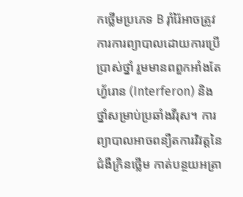កថ្លើមប្រភេទ B រ៉ាំរ៉ៃអាចត្រូវការការព្យាបាលដោយការប្រើប្រាស់ថ្នាំ រួមមានពពួកអាំងតែហ្វ័រោន (Interferon) និងថ្នាំសម្រាប់ប្រឆាំងវីរុស។ ការព្យាបាលអាចពន្យឺតការវិវត្តនៃជំងឺក្រិនថ្លើម កាត់បន្ថយអត្រា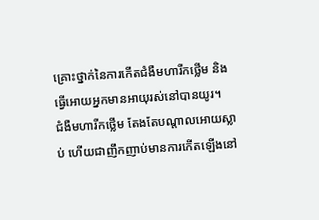គ្រោះថ្នាក់នៃការកើតជំងឺមហារីកថ្លើម និងធ្វើអោយអ្នកមានអាយុរស់នៅបានយូរ។
ជំងឺមហារីកថ្លើម តែងតែបណ្តាលអោយស្លាប់ ហើយជាញឹកញាប់មានការកើតឡើងនៅ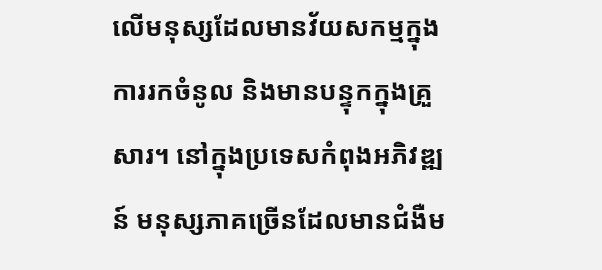លើមនុស្សដែលមានវ័យសកម្មក្នុងការរកចំនូល និងមានបន្ទុកក្នុងគ្រួសារ។ នៅក្នុងប្រទេសកំពុងអភិវឌ្ឍន៍ មនុស្សភាគច្រើនដែលមានជំងឺម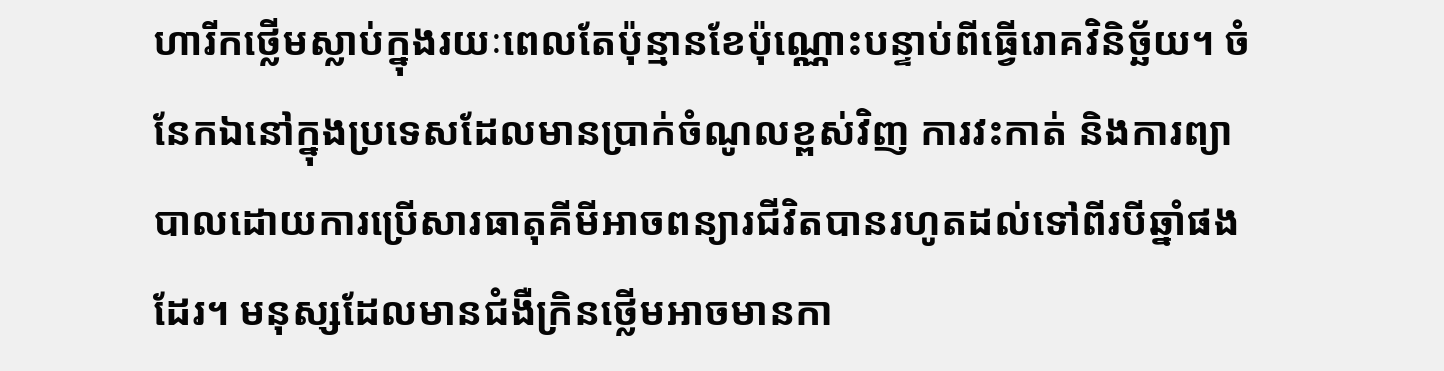ហារីកថ្លើមស្លាប់ក្នុងរយៈពេលតែប៉ុន្មានខែប៉ុណ្ណោះបន្ទាប់ពីធ្វើរោគវិនិច្ឆ័យ។ ចំនែកឯនៅក្នុងប្រទេសដែលមានប្រាក់ចំណូលខ្ពស់វិញ ការវះកាត់ និងការព្យាបាលដោយការប្រើសារធាតុគីមីអាចពន្យារជីវិតបានរហូតដល់ទៅពីរបីឆ្នាំផងដែរ។ មនុស្សដែលមានជំងឺក្រិនថ្លើមអាចមានកា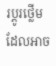រប្តូរថ្លើមដែលអាច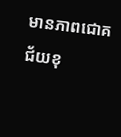មានភាពជោគជ័យខុ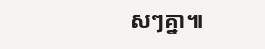សៗគ្នា៕